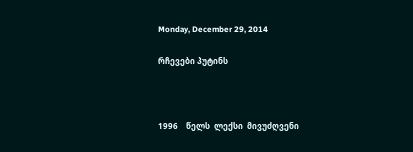Monday, December 29, 2014

რჩევები პუტინს



1996    წელს  ლექსი  მივუძღვენი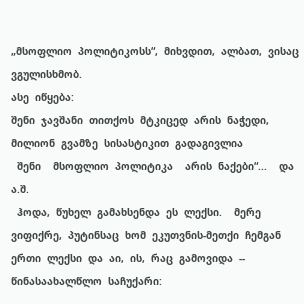„მსოფლიო  პოლიტიკოსს“,  მიხვდით,  ალბათ,  ვისაც  ვგულისხმობ.
ასე  იწყება:
შენი  ჯავშანი  თითქოს  მტკიცედ  არის  ნაჭედი,
მილიონ  გვამზე  სისასტიკით  გადაგივლია
  შენი    მსოფლიო  პოლიტიკა    არის  ნაქები“...    და  ა.შ.
  ჰოდა,  წუხელ  გამახსენდა  ეს  ლექსი.    მერე  ვიფიქრე,  პუტინსაც  ხომ  ეკუთვნის-მეთქი  ჩემგან  ერთი  ლექსი  და  აი,  ის,  რაც  გამოვიდა  --  წინასაახალწლო  საჩუქარი: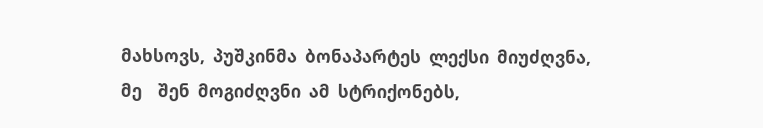მახსოვს,  პუშკინმა  ბონაპარტეს  ლექსი  მიუძღვნა,
მე    შენ  მოგიძღვნი  ამ  სტრიქონებს,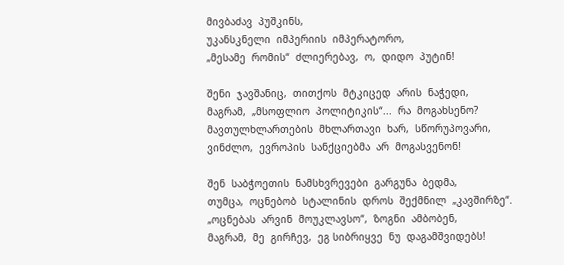მივბაძავ  პუშკინს,
უკანსკნელი  იმპერიის  იმპერატორო,
„მესამე  რომის“  ძლიერებავ,  ო,  დიდო  პუტინ!

შენი  ჯავშანიც,  თითქოს  მტკიცედ  არის  ნაჭედი,
მაგრამ,  „მსოფლიო  პოლიტიკის“...  რა  მოგახსენო?
მავთულხლართების  მხლართავი  ხარ,  სწორუპოვარი,
ვინძლო,  ევროპის  სანქციებმა  არ  მოგასვენონ!

შენ  საბჭოეთის  ნამსხვრევები  გარგუნა  ბედმა,
თუმცა,  ოცნებობ  სტალინის  დროს  შექმნილ  „კავშირზე“.
„ოცნებას  არვინ  მოუკლავსო“,  ზოგნი  ამბობენ,
მაგრამ,  მე  გირჩევ,  ეგ სიბრიყვე  ნუ  დაგამშვიდებს!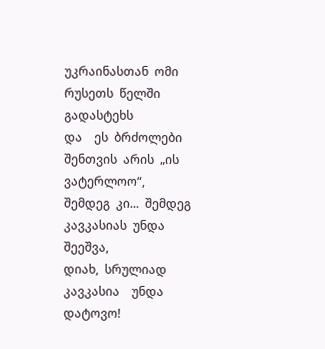უკრაინასთან  ომი  რუსეთს  წელში  გადასტეხს
და    ეს  ბრძოლები  შენთვის  არის  „ის   ვატერლოო“,
შემდეგ  კი...  შემდეგ  კავკასიას  უნდა  შეეშვა,
დიახ,  სრულიად  კავკასია    უნდა  დატოვო!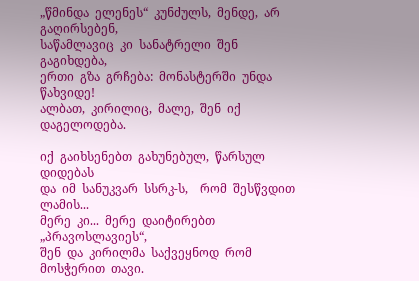„წმინდა  ელენეს“  კუნძულს,  მენდე,  არ  გაღირსებენ,
საწამლავიც  კი  სანატრელი  შენ  გაგიხდება,
ერთი  გზა  გრჩება:  მონასტერში  უნდა  წახვიდე!
ალბათ,  კირილიც,  მალე,  შენ  იქ  დაგელოდება.

იქ  გაიხსენებთ  გახუნებულ,  წარსულ  დიდებას
და  იმ  სანუკვარ  სსრკ-ს,    რომ  შესწვდით  ლამის...
მერე  კი...  მერე  დაიტირებთ  „პრავოსლავიეს“,
შენ  და  კირილმა  საქვეყნოდ  რომ  მოსჭერით  თავი.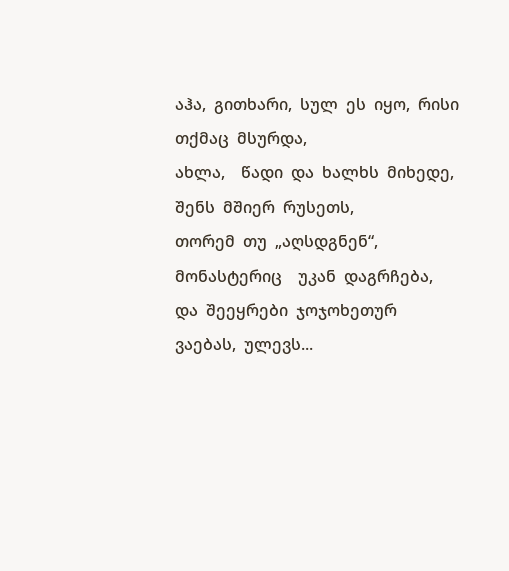აჰა,  გითხარი,  სულ  ეს  იყო,  რისი  თქმაც  მსურდა,
ახლა,    წადი  და  ხალხს  მიხედე,  შენს  მშიერ  რუსეთს,
თორემ  თუ  „აღსდგნენ“,  მონასტერიც    უკან  დაგრჩება,
და  შეეყრები  ჯოჯოხეთურ    ვაებას,  ულევს...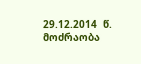29.12.2014  წ.
მოძრაობა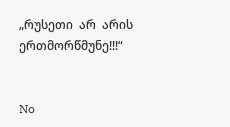„რუსეთი  არ  არის  ერთმორწმუნე!!!“


No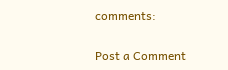comments:

Post a Comment